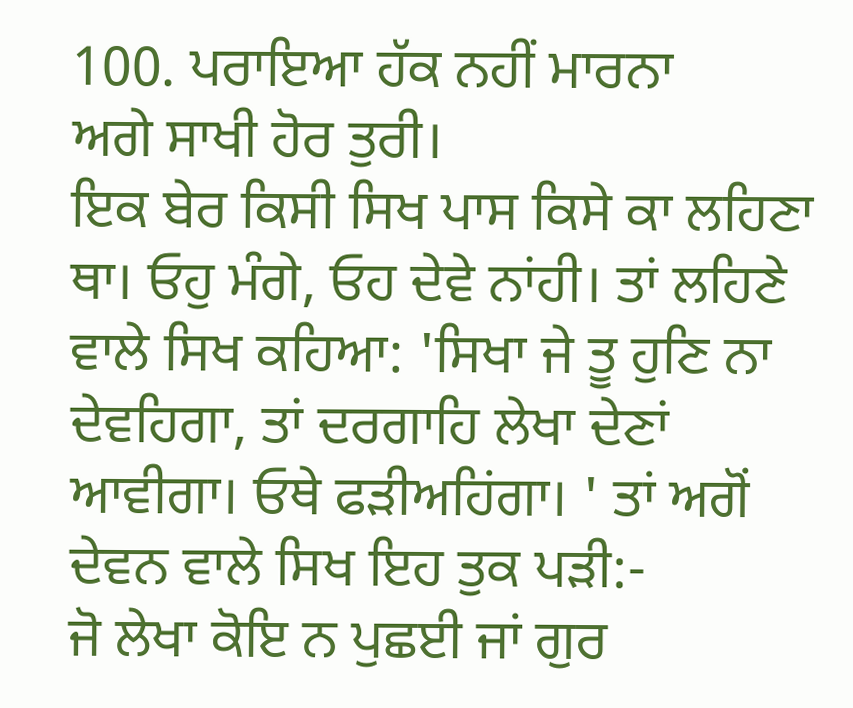100. ਪਰਾਇਆ ਹੱਕ ਨਹੀਂ ਮਾਰਨਾ
ਅਗੇ ਸਾਖੀ ਹੋਰ ਤੁਰੀ।
ਇਕ ਬੇਰ ਕਿਸੀ ਸਿਖ ਪਾਸ ਕਿਸੇ ਕਾ ਲਹਿਣਾ ਥਾ। ਓਹੁ ਮੰਗੇ, ਓਹ ਦੇਵੇ ਨਾਂਹੀ। ਤਾਂ ਲਹਿਣੇ ਵਾਲੇ ਸਿਖ ਕਹਿਆ: 'ਸਿਖਾ ਜੇ ਤੂ ਹੁਣਿ ਨਾ ਦੇਵਹਿਗਾ, ਤਾਂ ਦਰਗਾਹਿ ਲੇਖਾ ਦੇਣਾਂ ਆਵੀਗਾ। ਓਥੇ ਫੜੀਅਹਿਂਗਾ। ' ਤਾਂ ਅਗੋਂ ਦੇਵਨ ਵਾਲੇ ਸਿਖ ਇਹ ਤੁਕ ਪੜੀ:-
ਜੋ ਲੇਖਾ ਕੋਇ ਨ ਪੁਛਈ ਜਾਂ ਗੁਰ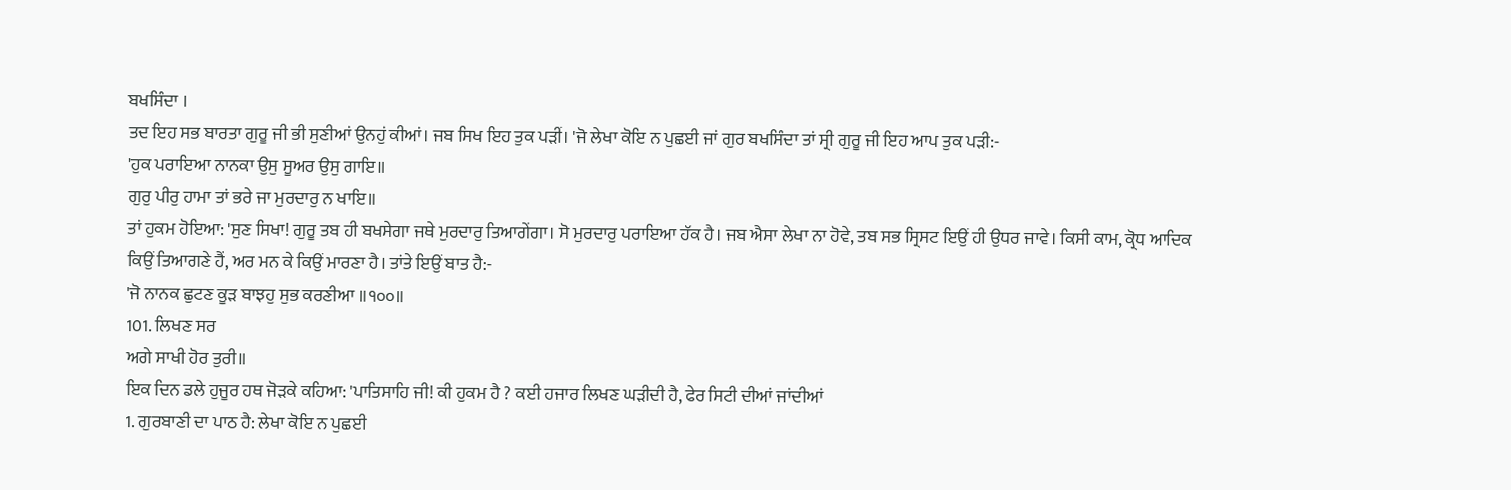ਬਖਸਿੰਦਾ ।
ਤਦ ਇਹ ਸਭ ਬਾਰਤਾ ਗੁਰੂ ਜੀ ਭੀ ਸੁਣੀਆਂ ਉਨਹੁਂ ਕੀਆਂ। ਜਬ ਸਿਖ ਇਹ ਤੁਕ ਪੜੀਂ। 'ਜੋ ਲੇਖਾ ਕੋਇ ਨ ਪੁਛਈ ਜਾਂ ਗੁਰ ਬਖਸਿੰਦਾ ਤਾਂ ਸ੍ਰੀ ਗੁਰੂ ਜੀ ਇਹ ਆਪ ਤੁਕ ਪੜੀ:-
'ਹੁਕ ਪਰਾਇਆ ਨਾਨਕਾ ਉਸੁ ਸੂਅਰ ਉਸੁ ਗਾਇ॥
ਗੁਰੁ ਪੀਰੁ ਹਾਮਾ ਤਾਂ ਭਰੇ ਜਾ ਮੁਰਦਾਰੁ ਨ ਖਾਇ॥
ਤਾਂ ਹੁਕਮ ਹੋਇਆ: 'ਸੁਣ ਸਿਖਾ! ਗੁਰੂ ਤਬ ਹੀ ਬਖਸੇਗਾ ਜਥੇ ਮੁਰਦਾਰੁ ਤਿਆਗੇਂਗਾ। ਸੋ ਮੁਰਦਾਰੁ ਪਰਾਇਆ ਹੱਕ ਹੈ। ਜਬ ਐਸਾ ਲੇਖਾ ਨਾ ਹੋਵੇ, ਤਬ ਸਭ ਸ੍ਰਿਸਟ ਇਉਂ ਹੀ ਉਧਰ ਜਾਵੇ। ਕਿਸੀ ਕਾਮ, ਕ੍ਰੋਧ ਆਦਿਕ ਕਿਉਂ ਤਿਆਗਣੇ ਹੈਂ, ਅਰ ਮਨ ਕੇ ਕਿਉਂ ਮਾਰਣਾ ਹੈ। ਤਾਂਤੇ ਇਉਂ ਬਾਤ ਹੈ:-
'ਜੋ ਨਾਨਕ ਛੁਟਣ ਕੂੜ ਬਾਝਹੁ ਸੁਭ ਕਰਣੀਆ ॥੧੦੦॥
101. ਲਿਖਣ ਸਰ
ਅਗੇ ਸਾਖੀ ਹੋਰ ਤੁਰੀ॥
ਇਕ ਦਿਨ ਡਲੇ ਹੁਜੂਰ ਹਥ ਜੋੜਕੇ ਕਹਿਆ: 'ਪਾਤਿਸਾਹਿ ਜੀ! ਕੀ ਹੁਕਮ ਹੈ ? ਕਈ ਹਜਾਰ ਲਿਖਣ ਘੜੀਦੀ ਹੈ, ਫੇਰ ਸਿਟੀ ਦੀਆਂ ਜਾਂਦੀਆਂ
1. ਗੁਰਬਾਣੀ ਦਾ ਪਾਠ ਹੈ: ਲੇਖਾ ਕੋਇ ਨ ਪੁਛਈ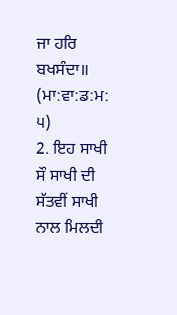ਜਾ ਹਰਿ ਬਖਸੰਦਾ॥
(ਮਾ:ਵਾ:ਡ:ਮ: ੫)
2. ਇਹ ਸਾਖੀ ਸੌ ਸਾਖੀ ਦੀ ਸੱਤਵੀਂ ਸਾਖੀ ਨਾਲ ਮਿਲਦੀ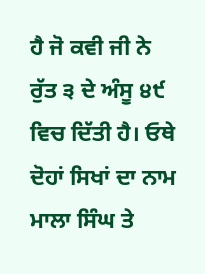ਹੈ ਜੋ ਕਵੀ ਜੀ ਨੇ ਰੁੱਤ ੩ ਦੇ ਅੰਸੂ ੪੯ ਵਿਚ ਦਿੱਤੀ ਹੈ। ਓਥੇ ਦੋਹਾਂ ਸਿਖਾਂ ਦਾ ਨਾਮ ਮਾਲਾ ਸਿੰਘ ਤੇ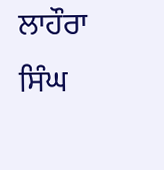ਲਾਹੌਰਾ ਸਿੰਘ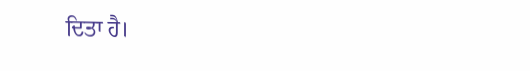ਦਿਤਾ ਹੈ।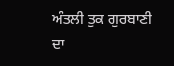ਅੰਤਲੀ ਤੁਕ ਗੁਰਬਾਣੀ ਦਾ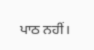ਪਾਠ ਨਹੀਂ।